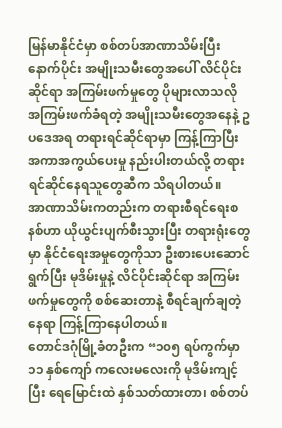မြန်မာနိုင်ငံမှာ စစ်တပ်အာဏာသိမ်းပြီးနောက်ပိုင်း အမျိုးသမီးတွေအပေါ် လိင်ပိုင်းဆိုင်ရာ အကြမ်းဖက်မှုတွေ ပိုများလာသလို အကြမ်းဖက်ခံရတဲ့ အမျိုးသမီးတွေအနေနဲ့ ဥပဒေအရ တရားရင်ဆိုင်ရာမှာ ကြန့်ကြာပြီး အကာအကွယ်ပေးမှု နည်းပါးတယ်လို့ တရားရင်ဆိုင်နေရသူတွေဆီက သိရပါတယ်။
အာဏာသိမ်းကတည်းက တရားစီရင်ရေးစနစ်ဟာ ယိုယွင်းပျက်စီးသွားပြီး တရားရုံးတွေမှာ နိုင်ငံရေးအမှုတွေကိုသာ ဦးစားပေးဆောင်ရွက်ပြီး မုဒိမ်းမှုနဲ့ လိင်ပိုင်းဆိုင်ရာ အကြမ်းဖက်မှုတွေကို စစ်ဆေးတာနဲ့ စီရင်ချက်ချတဲ့နေရာ ကြန့်ကြာနေပါတယ်။
တောင်ဒဂုံမြို့ခံတဦးက “၁၀၅ ရပ်ကွက်မှာ ၁၁ နှစ်ကျော် ကလေးမလေးကို မုဒိမ်းကျင့်ပြီး ရေမြောင်းထဲ နှစ်သတ်ထားတာ၊ စစ်တပ်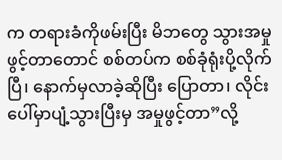က တရားခံကိုဖမ်းပြီး မိဘတွေ သွားအမှုဖွင့်တာတောင် စစ်တပ်က စစ်ခုံရုံးပို့လိုက်ပြီ၊ နောက်မှလာခဲ့ဆိုပြီး ပြောတာ၊ လိုင်းပေါ်မှာပျံ့သွားပြီးမှ အမှုဖွင့်တာ”လို့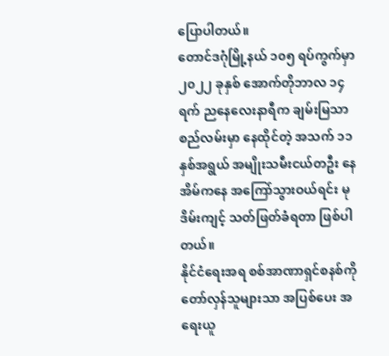ပြောပါတယ်။
တောင်ဒဂုံမြို့နယ် ၁၀၅ ရပ်ကွက်မှာ ၂၀၂၂ ခုနှစ် အောက်တိုဘာလ ၁၄ ရက် ညနေလေးနာရီက ချမ်းမြသာစည်လမ်းမှာ နေထိုင်တဲ့ အသက် ၁၁ နှစ်အရွယ် အမျိုးသမီးငယ်တဦး နေအိမ်ကနေ အကြော်သွားဝယ်ရင်း မုဒိမ်းကျင့် သတ်ဖြတ်ခံရတာ ဖြစ်ပါတယ်။
နိုင်ငံရေးအရ စစ်အာဏာရှင်စနစ်ကို တော်လှန်သူများသာ အပြစ်ပေး အရေးယူ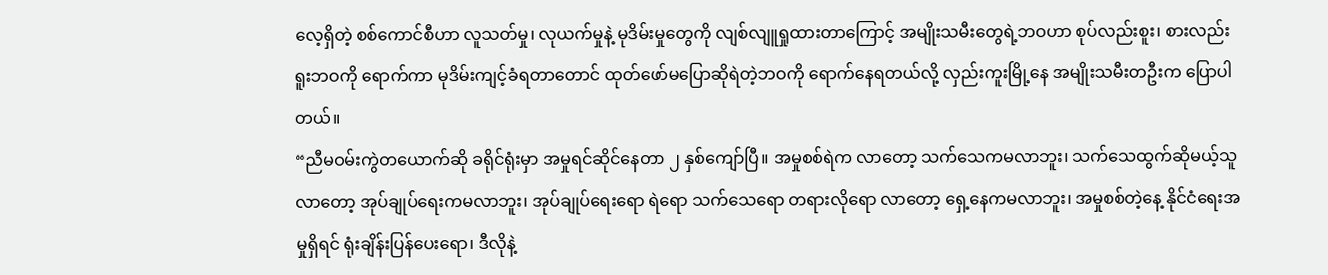လေ့ရှိတဲ့ စစ်ကောင်စီဟာ လူသတ်မှု၊ လုယက်မှုနဲ့ မုဒိမ်းမှုတွေကို လျစ်လျူရှုထားတာကြောင့် အမျိုးသမီးတွေရဲ့ဘဝဟာ စုပ်လည်းစူး၊ စားလည်းရူးဘဝကို ရောက်ကာ မုဒိမ်းကျင့်ခံရတာတောင် ထုတ်ဖော်မပြောဆိုရဲတဲ့ဘဝကို ရောက်နေရတယ်လို့ လှည်းကူးမြို့နေ အမျိုးသမီးတဦးက ပြောပါတယ်။
“ညီမဝမ်းကွဲတယောက်ဆို ခရိုင်ရုံးမှာ အမှုရင်ဆိုင်နေတာ ၂ နှစ်ကျော်ပြီ။ အမှုစစ်ရဲက လာတော့ သက်သေကမလာဘူး၊ သက်သေထွက်ဆိုမယ့်သူလာတော့ အုပ်ချုပ်ရေးကမလာဘူး၊ အုပ်ချုပ်ရေးရော ရဲရော သက်သေရော တရားလိုရော လာတော့ ရှေ့နေကမလာဘူး၊ အမှုစစ်တဲ့နေ့ နိုင်ငံရေးအမှုရှိရင် ရုံးချိန်းပြန်ပေးရော၊ ဒီလိုနဲ့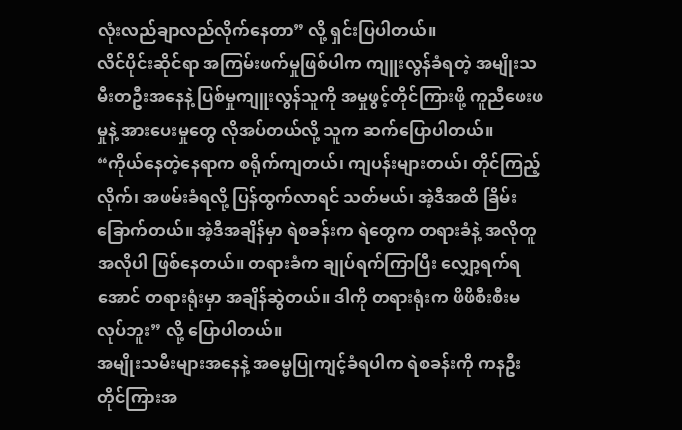လုံးလည်ချာလည်လိုက်နေတာ” လို့ ရှင်းပြပါတယ်။
လိင်ပိုင်းဆိုင်ရာ အကြမ်းဖက်မှုဖြစ်ပါက ကျူးလွန်ခံရတဲ့ အမျိုးသမီးတဦးအနေနဲ့ ပြစ်မှုကျူးလွန်သူကို အမှုဖွင့်တိုင်ကြားဖို့ ကူညီဖေးဖမှုနဲ့ အားပေးမှုတွေ လိုအပ်တယ်လို့ သူက ဆက်ပြောပါတယ်။
“ကိုယ်နေတဲ့နေရာက စရိုက်ကျတယ်၊ ကျပန်းများတယ်၊ တိုင်ကြည့်လိုက်၊ အဖမ်းခံရလို့ ပြန်ထွက်လာရင် သတ်မယ်၊ အဲ့ဒီအထိ ခြိမ်းခြောက်တယ်။ အဲ့ဒီအချိန်မှာ ရဲစခန်းက ရဲတွေက တရားခံနဲ့ အလိုတူအလိုပါ ဖြစ်နေတယ်။ တရားခံက ချုပ်ရက်ကြာပြီး လျှော့ရက်ရအောင် တရားရုံးမှာ အချိန်ဆွဲတယ်။ ဒါကို တရားရုံးက ဖိဖိစီးစီးမလုပ်ဘူး” လို့ ပြောပါတယ်။
အမျိုးသမီးများအနေနဲ့ အဓမ္မပြုကျင့်ခံရပါက ရဲစခန်းကို ကနဦး တိုင်ကြားအ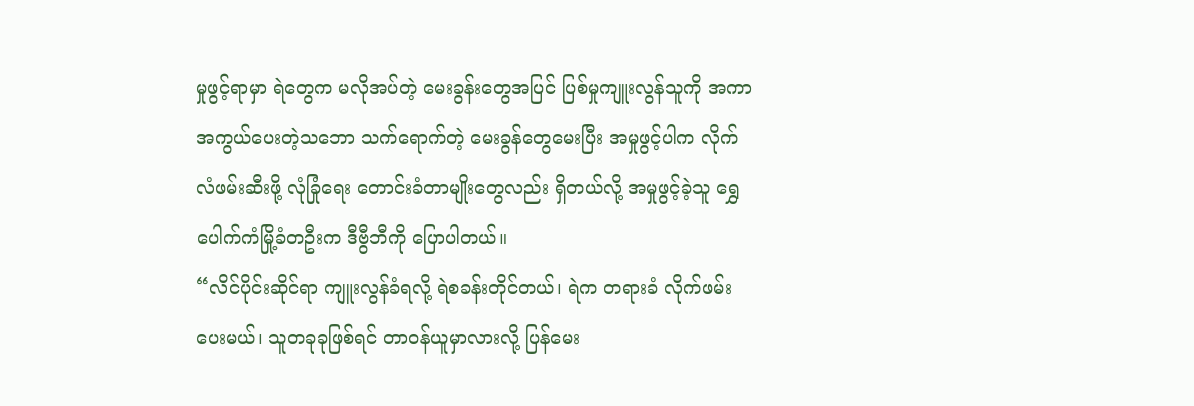မှုဖွင့်ရာမှာ ရဲတွေက မလိုအပ်တဲ့ မေးခွန်းတွေအပြင် ပြစ်မှုကျူးလွန်သူကို အကာအကွယ်ပေးတဲ့သဘော သက်ရောက်တဲ့ မေးခွန်တွေမေးပြီး အမှုဖွင့်ပါက လိုက်လံဖမ်းဆီးဖို့ လုံခြုံရေး တောင်းခံတာမျိုးတွေလည်း ရှိတယ်လို့ အမှုဖွင့်ခဲ့သူ ရွှေပေါက်ကံမြို့ခံတဦးက ဒီဗွီဘီကို ပြောပါတယ်။
“လိင်ပိုင်းဆိုင်ရာ ကျူးလွန်ခံရလို့ ရဲစခန်းတိုင်တယ်၊ ရဲက တရားခံ လိုက်ဖမ်းပေးမယ်၊ သူတခုခုဖြစ်ရင် တာဝန်ယူမှာလားလို့ ပြန်မေး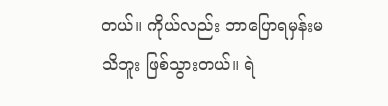တယ်။ ကိုယ်လည်း ဘာပြောရမှန်းမသိဘူး ဖြစ်သွားတယ်။ ရဲ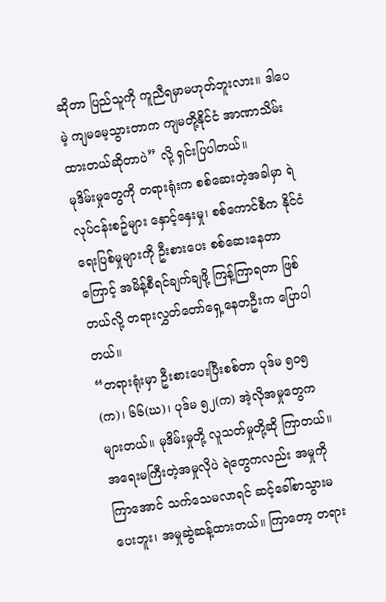ဆိုတာ ပြည်သူကို ကူညီရမှာမဟုတ်ဘူးလား။ ဒါပေမဲ့ ကျမမေ့သွားတာက ကျမတို့နိုင်ငံ အာဏာသိမ်းထားတယ်ဆိုတာပဲ” လို့ ရှင်းပြပါတယ်။
မုဒိမ်းမှုတွေကို တရားရုံးက စစ်ဆေးတဲ့အခါမှာ ရဲလုပ်ငန်းစဥ်များ နှောင့်နှေးမှု၊ စစ်ကောင်စီက နိုင်ငံရေးပြစ်မှုများကို ဦးစားပေး စစ်ဆေးနေတာကြောင့် အမိန့်စီရင်ချက်ချဖို့ ကြန့်ကြာရတာ ဖြစ်တယ်လို့ တရားလွှတ်တော်ရှေ့နေတဦးက ပြောပါတယ်။
“တရားရုံးမှာ ဦးစားပေးပြီးစစ်တာ ပုဒ်မ ၅၀၅(က)၊ ၆၆(ဃ)၊ ပုဒ်မ ၅၂(က) အဲ့လိုအမှုတွေက များတယ်။ မုဒိမ်းမှုတို့ လူသတ်မှုတို့ဆို ကြာတယ်။ အရေးမကြီးတဲ့အမှုလိုပဲ ရဲတွေကလည်း အမှုကိုကြာအောင် သက်သေမလာရင် ဆင့်ခေါ်စာသွားမပေးဘူး၊ အမှုဆွဲဆန့်ထားတယ်။ ကြာတော့ တရား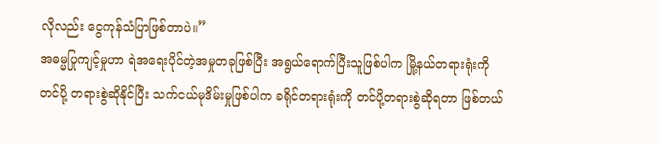လိုလည်း ငွေကုန်သံပြာဖြစ်တာပဲ။”
အဓမ္မပြုကျင့်မှုဟာ ရဲအရေးပိုင်တဲ့အမှုတခုဖြစ်ပြီး အရွယ်ရောက်ပြီးသူဖြစ်ပါက မြို့နယ်တရားရုံးကို တင်ပို့ တရားစွဲဆိုနိုင်ပြီး သက်ငယ်မုဒိမ်းမှုဖြစ်ပါက ခရိုင်တရားရုံးကို တင်ပို့တရားစွဲဆိုရတာ ဖြစ်တယ်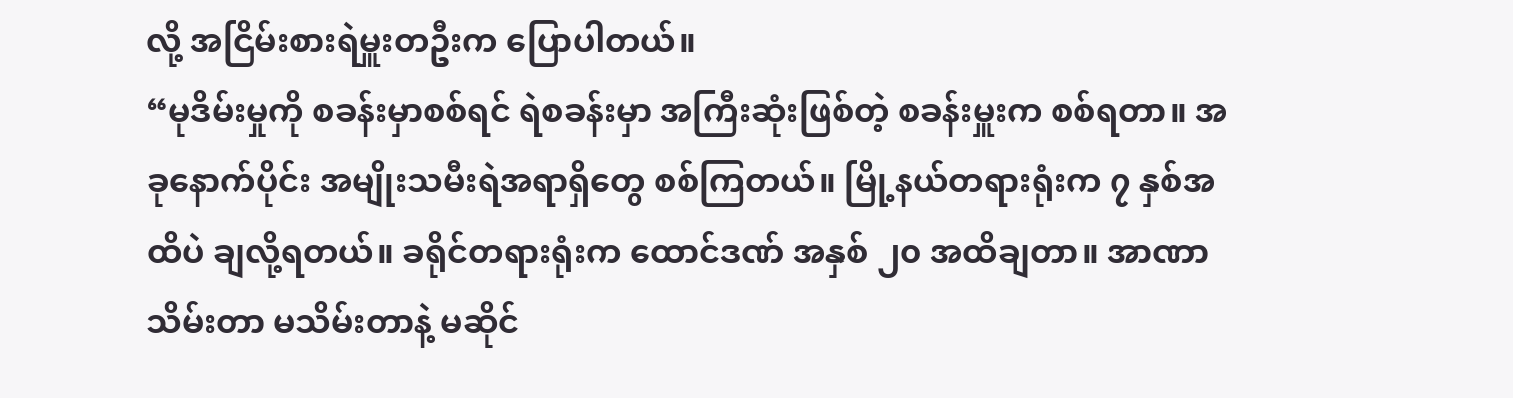လို့ အငြိမ်းစားရဲမှူးတဦးက ပြောပါတယ်။
“မုဒိမ်းမှုကို စခန်းမှာစစ်ရင် ရဲစခန်းမှာ အကြီးဆုံးဖြစ်တဲ့ စခန်းမှူးက စစ်ရတာ။ အခုနောက်ပိုင်း အမျိုးသမီးရဲအရာရှိတွေ စစ်ကြတယ်။ မြို့နယ်တရားရုံးက ၇ နှစ်အထိပဲ ချလို့ရတယ်။ ခရိုင်တရားရုံးက ထောင်ဒဏ် အနှစ် ၂၀ အထိချတာ။ အာဏာသိမ်းတာ မသိမ်းတာနဲ့ မဆိုင်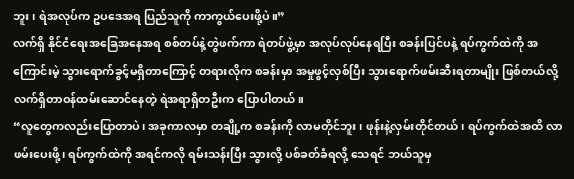ဘူး၊ ရဲအလုပ်က ဥပဒေအရ ပြည်သူကို ကာကွယ်ပေးဖို့ပဲ။”
လက်ရှိ နိုင်ငံရေးအခြေအနေအရ စစ်တပ်နဲ့တွဲဖက်ကာ ရဲတပ်ဖွဲ့မှာ အလုပ်လုပ်နေရပြီး စခန်းပြင်ပနဲ့ ရပ်ကွက်ထဲကို အကြောင်းမဲ့ သွားရောက်ခွင့်မရှိတာကြောင့် တရားလိုက စခန်းမှာ အမှုဖွင့်လှစ်ပြီး သွားရောက်ဖမ်းဆီးရတာမျိုး ဖြစ်တယ်လို့ လက်ရှိတာဝန်ထမ်းဆောင်နေတဲ့ ရဲအရာရှိတဦးက ပြောပါတယ်။
“လူတွေကလည်းပြောတာပဲ၊ အခုကာလမှာ တချို့က စခန်းကို လာမတိုင်ဘူး၊ ဖုန်းနဲ့လှမ်းတိုင်တယ်၊ ရပ်ကွက်ထဲအထိ လာဖမ်းပေးဖို့၊ ရပ်ကွက်ထဲကို အရင်ကလို ရမ်းသန်းပြီး သွားလို့ ပစ်ခတ်ခံရလို့ သေရင် ဘယ်သူမှ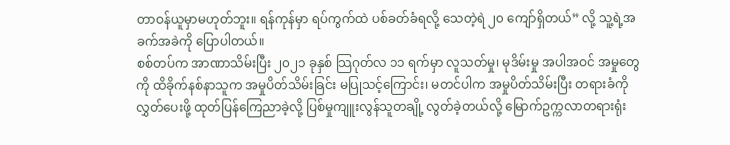တာဝန်ယူမှာမဟုတ်ဘူး။ ရန်ကုန်မှာ ရပ်ကွက်ထဲ ပစ်ခတ်ခံရလို့ သေတဲ့ရဲ ၂၀ ကျော်ရှိတယ်” လို့ သူ့ရဲ့အခက်အခဲကို ပြောပါတယ်။
စစ်တပ်က အာဏာသိမ်းပြီး ၂၀၂၁ ခုနှစ် သြဂုတ်လ ၁၁ ရက်မှာ လူသတ်မှု၊ မုဒိမ်းမှု အပါအဝင် အမှုတွေကို ထိခိုက်နစ်နာသူက အမှုပိတ်သိမ်းခြင်း မပြုသင့်ကြောင်း၊ မတင်ပါက အမှုပိတ်သိမ်းပြီး တရားခံကို လွှတ်ပေးဖို့ ထုတ်ပြန်ကြေညာခဲ့လို့ ပြစ်မှုကျူးလွန်သူတချို့ လွတ်ခဲ့တယ်လို့ မြောက်ဥက္ကလာတရားရုံး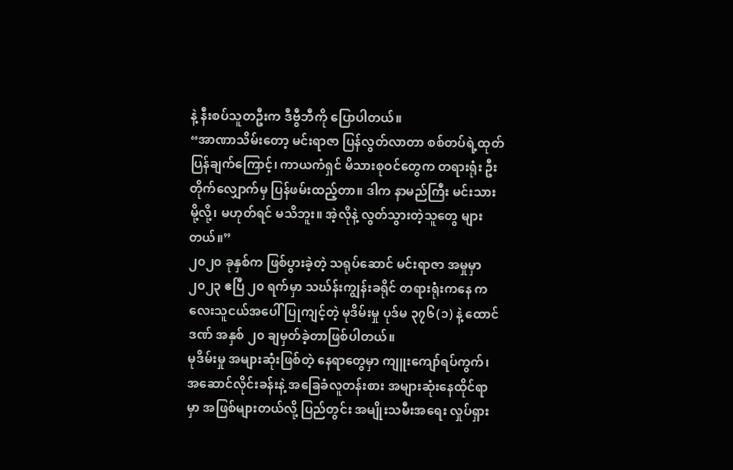နဲ့ နီးစပ်သူတဦးက ဒီဗွီဘီကို ပြောပါတယ်။
“အာဏာသိမ်းတော့ မင်းရာဇာ ပြန်လွတ်လာတာ စစ်တပ်ရဲ့ထုတ်ပြန်ချက်ကြောင့်၊ ကာယကံရှင် မိသားစုဝင်တွေက တရားရုံး ဦးတိုက်လျှောက်မှ ပြန်ဖမ်းထည့်တာ။ ဒါက နာမည်ကြီး မင်းသားမို့လို့၊ မဟုတ်ရင် မသိဘူး။ အဲ့လိုနဲ့ လွတ်သွားတဲ့သူတွေ များတယ်။”
၂၀၂၀ ခုနှစ်က ဖြစ်ပွားခဲ့တဲ့ သရုပ်ဆောင် မင်းရာဇာ အမှုမှာ ၂၀၂၃ ဧပြီ ၂၀ ရက်မှာ သဃ်န်းကျွန်းခရိုင် တရားရုံးကနေ ကလေးသူငယ်အပေါ် ပြုကျင့်တဲ့ မုဒိမ်းမှု ပုဒ်မ ၃၇၆(၁) နဲ့ ထောင်ဒဏ် အနှစ် ၂၀ ချမှတ်ခဲ့တာဖြစ်ပါတယ်။
မုဒိမ်းမှု အများဆုံးဖြစ်တဲ့ နေရာတွေမှာ ကျူးကျော်ရပ်ကွက်၊ အဆောင်လိုင်းခန်းနဲ့ အခြေခံလူတန်းစား အများဆုံးနေထိုင်ရာမှာ အဖြစ်များတယ်လို့ ပြည်တွင်း အမျိုးသမီးအရေး လှုပ်ရှား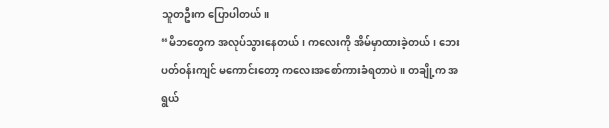သူတဦးက ပြောပါတယ်။
“မိဘတွေက အလုပ်သွားနေတယ်၊ ကလေးကို အိမ်မှာထားခဲ့တယ်၊ ဘေးပတ်ဝန်းကျင် မကောင်းတော့ ကလေးအစော်ကားခံရတာပဲ။ တချို့က အရွယ်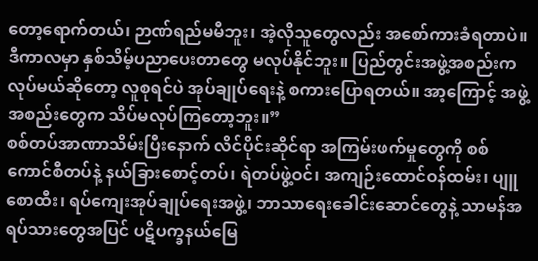တော့ရောက်တယ်၊ ဉာဏ်ရည်မမီဘူး၊ အဲ့လိုသူတွေလည်း အစော်ကားခံရတာပဲ။ ဒီကာလမှာ နှစ်သိမ့်ပညာပေးတာတွေ မလုပ်နိုင်ဘူး။ ပြည်တွင်းအဖွဲ့အစည်းက လုပ်မယ်ဆိုတော့ လူစုရင်ပဲ အုပ်ချုပ်ရေးနဲ့ စကားပြောရတယ်။ အာ့ကြောင့် အဖွဲ့အစည်းတွေက သိပ်မလုပ်ကြတော့ဘူး။”
စစ်တပ်အာဏာသိမ်းပြီးနောက် လိင်ပိုင်းဆိုင်ရာ အကြမ်းဖက်မှုတွေကို စစ်ကောင်စီတပ်နဲ့ နယ်ခြားစောင့်တပ်၊ ရဲတပ်ဖွဲ့ဝင်၊ အကျဉ်းထောင်ဝန်ထမ်း၊ ပျူစောထီး၊ ရပ်ကျေးအုပ်ချုပ်ရေးအဖွဲ့၊ ဘာသာရေးခေါင်းဆောင်တွေနဲ့ သာမန်အရပ်သားတွေအပြင် ပဋိပက္ခနယ်မြေ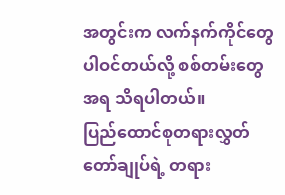အတွင်းက လက်နက်ကိုင်တွေ ပါဝင်တယ်လို့ စစ်တမ်းတွေအရ သိရပါတယ်။
ပြည်ထောင်စုတရားလွှတ်တော်ချုပ်ရဲ့ တရား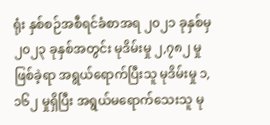ရုံး နှစ်စဉ်အစီရင်ခံစာအရ ၂၀၂၁ ခုနှစ်မှ ၂၀၂၃ ခုနှစ်အတွင်း မုဒိမ်းမှု ၂,၇၈၂ မှု ဖြစ်ခဲ့ရာ အရွယ်ရောက်ပြီးသူ မုဒိမ်းမှု ၁,၁၆၂ မှုရှိပြီး အရွယ်မရောက်သေးသူ မု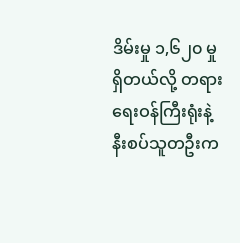ဒိမ်းမှု ၁,၆၂၀ မှု ရှိတယ်လို့ တရားရေးဝန်ကြီးရုံးနဲ့ နီးစပ်သူတဦးက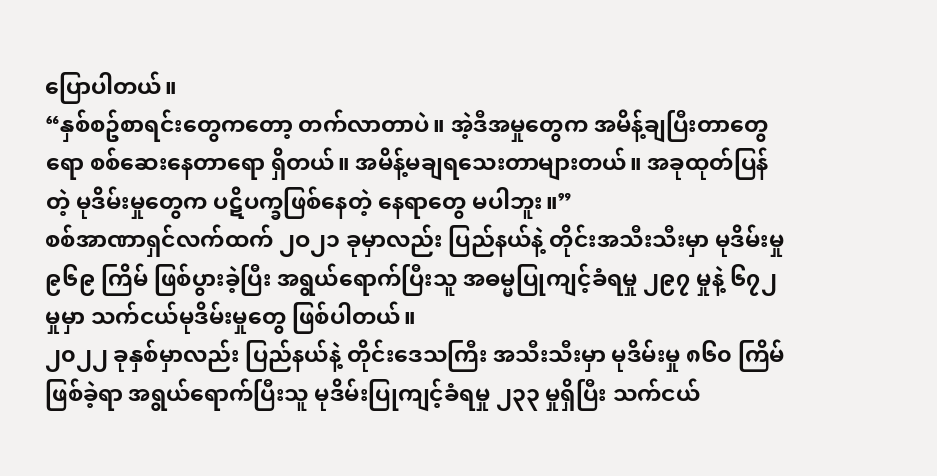ပြောပါတယ်။
“နှစ်စဥ်စာရင်းတွေကတော့ တက်လာတာပဲ။ အဲ့ဒီအမှုတွေက အမိန့်ချပြီးတာတွေရော စစ်ဆေးနေတာရော ရှိတယ်။ အမိန့်မချရသေးတာများတယ်။ အခုထုတ်ပြန်တဲ့ မုဒိမ်းမှုတွေက ပဋိပက္ခဖြစ်နေတဲ့ နေရာတွေ မပါဘူး။”
စစ်အာဏာရှင်လက်ထက် ၂ဝ၂၁ ခုမှာလည်း ပြည်နယ်နဲ့ တိုင်းအသီးသီးမှာ မုဒိမ်းမှု ၉၆၉ ကြိမ် ဖြစ်ပွားခဲ့ပြီး အရွယ်ရောက်ပြီးသူ အဓမ္မပြုကျင့်ခံရမှု ၂၉၇ မှုနဲ့ ၆၇၂ မှုမှာ သက်ငယ်မုဒိမ်းမှုတွေ ဖြစ်ပါတယ်။
၂၀၂၂ ခုနှစ်မှာလည်း ပြည်နယ်နဲ့ တိုင်းဒေသကြီး အသီးသီးမှာ မုဒိမ်းမှု ၈၆၀ ကြိမ်ဖြစ်ခဲ့ရာ အရွယ်ရောက်ပြီးသူ မုဒိမ်းပြုကျင့်ခံရမှု ၂၃၃ မှုရှိပြီး သက်ငယ်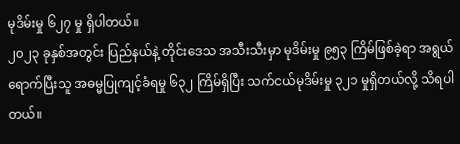မုဒိမ်းမှု ၆၂၇ မှု ရှိပါတယ်။
၂၀၂၃ ခုနှစ်အတွင်း ပြည်နယ်နဲ့ တိုင်းဒေသ အသီးသီးမှာ မုဒိမ်းမှု ၉၅၃ ကြိမ်ဖြစ်ခဲ့ရာ အရွယ်ရောက်ပြီးသူ အဓမ္မပြုကျင့်ခံရမှု ၆၃၂ ကြိမ်ရှိပြီး သက်ငယ်မုဒိမ်းမှု ၃၂၁ မှုရှိတယ်လို့ သိရပါတယ်။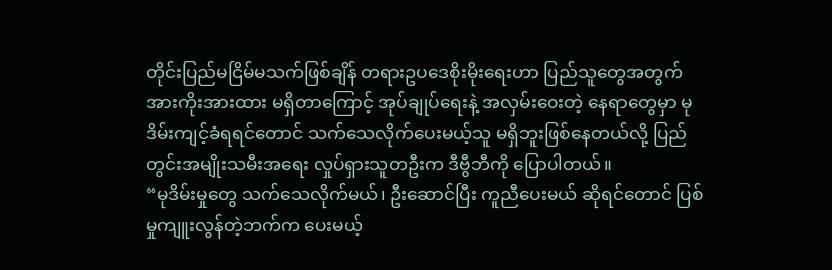တိုင်းပြည်မငြိမ်မသက်ဖြစ်ချိန် တရားဥပဒေစိုးမိုးရေးဟာ ပြည်သူတွေအတွက် အားကိုးအားထား မရှိတာကြောင့် အုပ်ချုပ်ရေးနဲ့ အလှမ်းဝေးတဲ့ နေရာတွေမှာ မုဒိမ်းကျင့်ခံရရင်တောင် သက်သေလိုက်ပေးမယ့်သူ မရှိဘူးဖြစ်နေတယ်လို့ ပြည်တွင်းအမျိုးသမီးအရေး လှုပ်ရှားသူတဦးက ဒီဗွီဘီကို ပြောပါတယ်။
“မုဒိမ်းမှုတွေ သက်သေလိုက်မယ်၊ ဦးဆောင်ပြီး ကူညီပေးမယ် ဆိုရင်တောင် ပြစ်မှုကျူးလွန်တဲ့ဘက်က ပေးမယ့်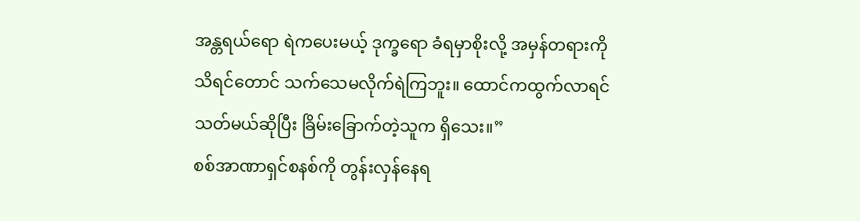အန္တရယ်ရော ရဲကပေးမယ့် ဒုက္ခရော ခံရမှာစိုးလို့ အမှန်တရားကို သိရင်တောင် သက်သေမလိုက်ရဲကြဘူး။ ထောင်ကထွက်လာရင် သတ်မယ်ဆိုပြီး ခြိမ်းခြောက်တဲ့သူက ရှိသေး။”
စစ်အာဏာရှင်စနစ်ကို တွန်းလှန်နေရ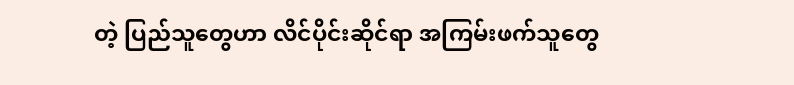တဲ့ ပြည်သူတွေဟာ လိင်ပိုင်းဆိုင်ရာ အကြမ်းဖက်သူတွေ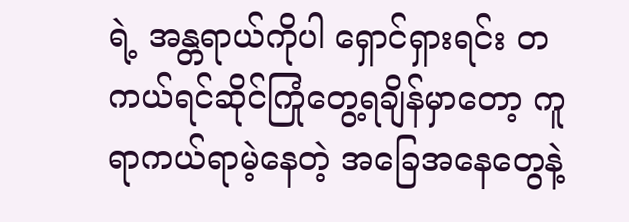ရဲ့ အန္တရာယ်ကိုပါ ရှောင်ရှားရင်း တကယ်ရင်ဆိုင်ကြုံတွေ့ရချိန်မှာတော့ ကူရာကယ်ရာမဲ့နေတဲ့ အခြေအနေတွေနဲ့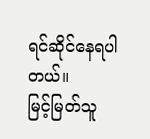ရင်ဆိုင်နေရပါတယ်။
မြင့်မြတ်သူ